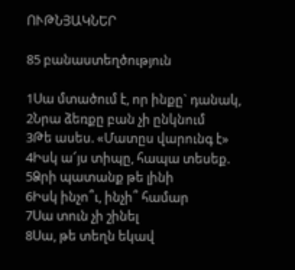ՈՒԹՆՅԱԿՆԵՐ

85 բանաստեղծություն

1Սա մտածում է, որ ինքը` դանակ,
2Նրա ձեռքը բան չի ընկնում
3Թե ասես. «Մատըս վարունգ է»
4Իսկ ա՜յս տիպը, հապա տեսեք.
5Ձրի պատանք թե լինի
6Իսկ ինչո՞ւ, ինչի՞ համար
7Սա տուն չի շինել
8Սա, թե տեղն եկավ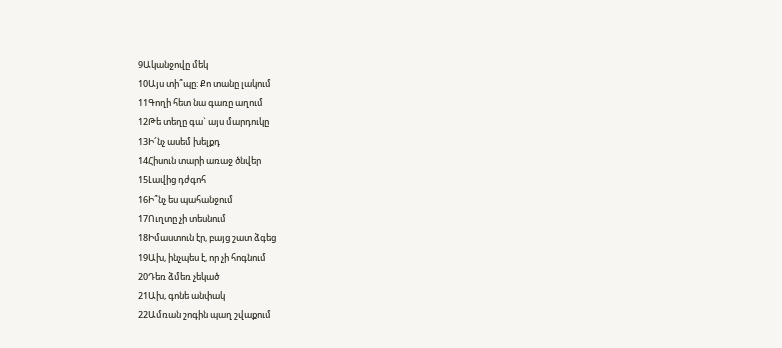9Ականջովը մեկ
10Այս տի՞պը: Քո տանը լակում
11Գողի հետ նա գառը աղում
12Թե տեղը գա` այս մարդուկը
13Ի՜նչ ասեմ խելքդ
14Հիսուն տարի առաջ ծնվեր
15Լավից դժգոհ
16Ի՞նչ ես պահանջում
17Ուղտը չի տեսնում
18Իմաստուն էր, բայց շատ ձգեց
19Ախ, ինչպես է, որ չի հոգնում
20Դեռ ձմեռ չեկած
21Ախ, գոնե անփակ
22Ամռան շոգին պաղ շվաքում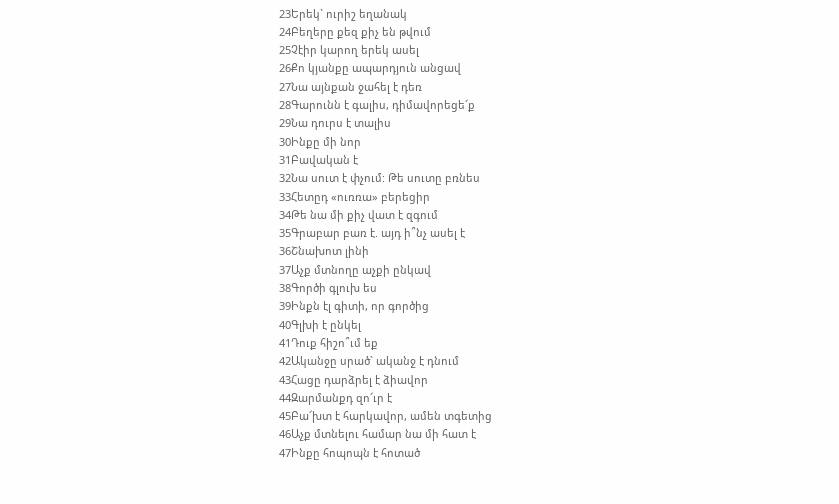23Երեկ` ուրիշ եղանակ
24Բեղերը քեզ քիչ են թվում
25Չէիր կարող երեկ ասել
26Քո կյանքը ապարդյուն անցավ
27Նա այնքան ջահել է դեռ
28Գարունն է գալիս, դիմավորեցե՜ք
29Նա դուրս է տալիս
30Ինքը մի նոր
31Բավական է
32Նա սուտ է փչում: Թե սուտը բռնես
33Հետըդ «ուռռա» բերեցիր
34Թե նա մի քիչ վատ է զգում
35Գրաբար բառ է. այդ ի՞նչ ասել է
36Շնախոտ լինի
37Աչք մտնողը աչքի ընկավ
38Գործի գլուխ ես
39Ինքն էլ գիտի, որ գործից
40Գլխի է ընկել
41Դուք հիշո՞ւմ եք
42Ականջը սրած` ականջ է դնում
43Հացը դարձրել է ձիավոր
44Զարմանքդ զո՜ւր է
45Բա՜խտ է հարկավոր, ամեն տգետից
46Աչք մտնելու համար նա մի հատ է
47Ինքը հոպոպն է հոտած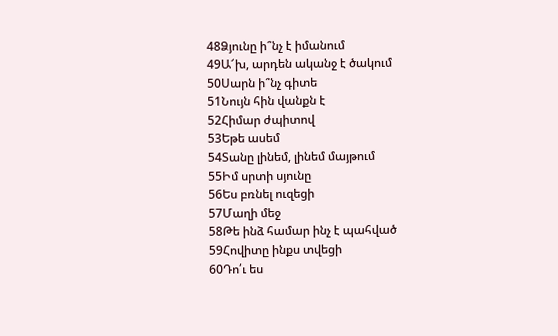48Ձյունը ի՞նչ է իմանում
49Ա՜խ, արդեն ականջ է ծակում
50Սարն ի՞նչ գիտե
51Նույն հին վանքն է
52Հիմար ժպիտով
53Եթե ասեմ
54Տանը լինեմ, լինեմ մայթում
55Իմ սրտի սյունը
56Ես բռնել ուզեցի
57Մաղի մեջ
58Թե ինձ համար ինչ է պահված
59Հովիտը ինքս տվեցի
60Դո՛ւ ես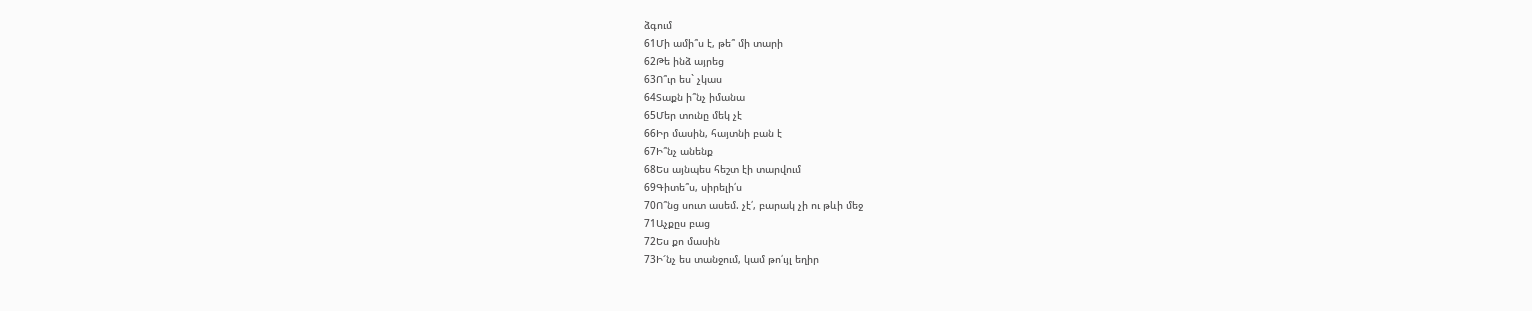ձգում
61Մի ամի՞ս է, թե՞ մի տարի
62Թե ինձ այրեց
63Ո՞ւր ես` չկաս
64Տաքն ի՞նչ իմանա
65Մեր տունը մեկ չէ
66Իր մասին, հայտնի բան է
67Ի՞նչ անենք
68Ես այնպես հեշտ էի տարվում
69Գիտե՞ս, սիրելի՛ս
70Ո՞նց սուտ ասեմ. չէ՛, բարակ չի ու թևի մեջ
71Աչքըս բաց
72Ես քո մասին
73Ի՜նչ ես տանջում, կամ թո՛ւյլ եղիր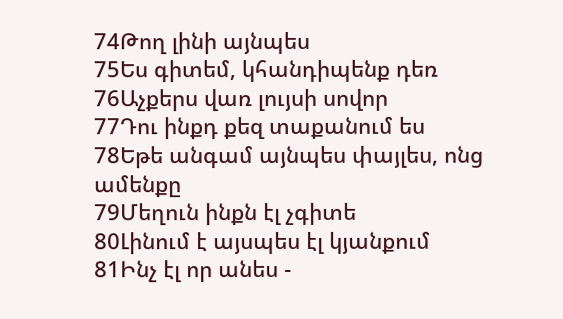74Թող լինի այնպես
75Ես գիտեմ, կհանդիպենք դեռ
76Աչքերս վառ լույսի սովոր
77Դու ինքդ քեզ տաքանում ես
78Եթե անգամ այնպես փայլես, ոնց ամենքը
79Մեղուն ինքն էլ չգիտե
80Լինում է այսպես էլ կյանքում
81Ինչ էլ որ անես -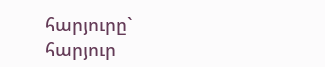հարյուրը` հարյուր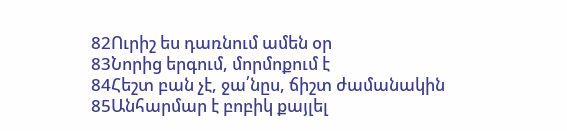82Ուրիշ ես դառնում ամեն օր
83Նորից երգում, մորմոքում է
84Հեշտ բան չէ, ջա՛նըս, ճիշտ ժամանակին
85Անհարմար է բոբիկ քայլել